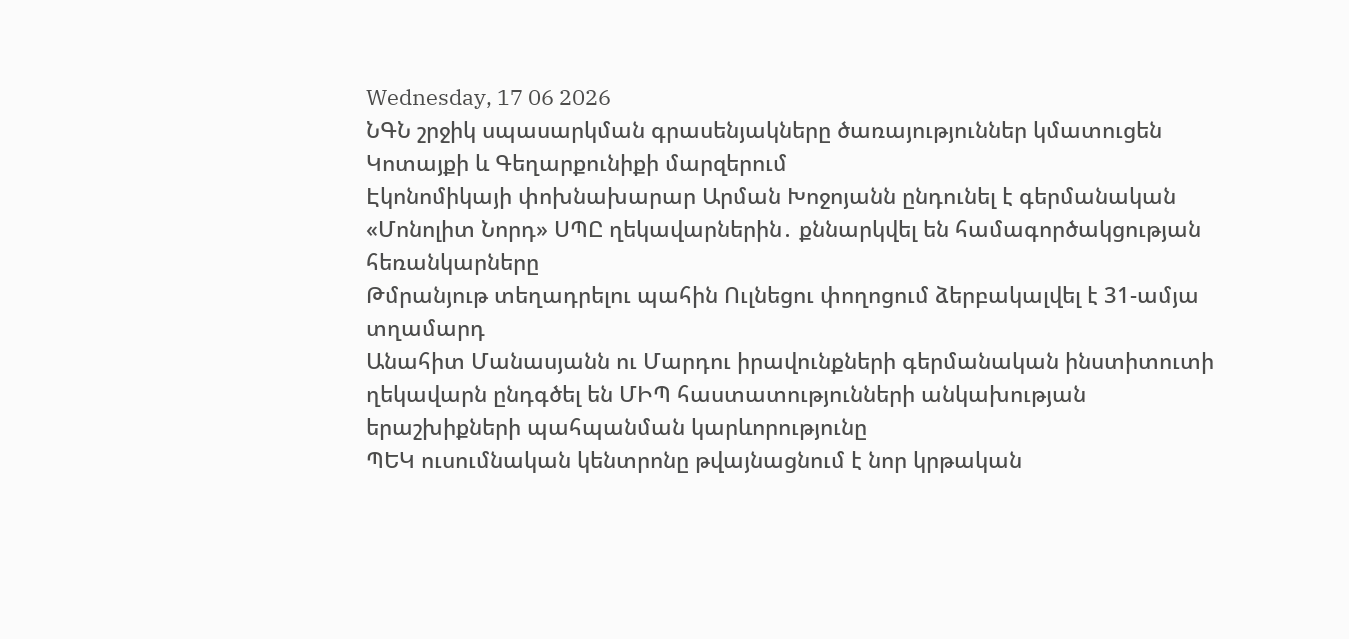Wednesday, 17 06 2026
ՆԳՆ շրջիկ սպասարկման գրասենյակները ծառայություններ կմատուցեն Կոտայքի և Գեղարքունիքի մարզերում
Էկոնոմիկայի փոխնախարար Արման Խոջոյանն ընդունել է գերմանական «Մոնոլիտ Նորդ» ՍՊԸ ղեկավարներին․ քննարկվել են համագործակցության հեռանկարները
Թմրանյութ տեղադրելու պահին Ուլնեցու փողոցում ձերբակալվել է 31-ամյա տղամարդ
Անահիտ Մանասյանն ու Մարդու իրավունքների գերմանական ինստիտուտի ղեկավարն ընդգծել են ՄԻՊ հաստատությունների անկախության երաշխիքների պահպանման կարևորությունը
ՊԵԿ ուսումնական կենտրոնը թվայնացնում է նոր կրթական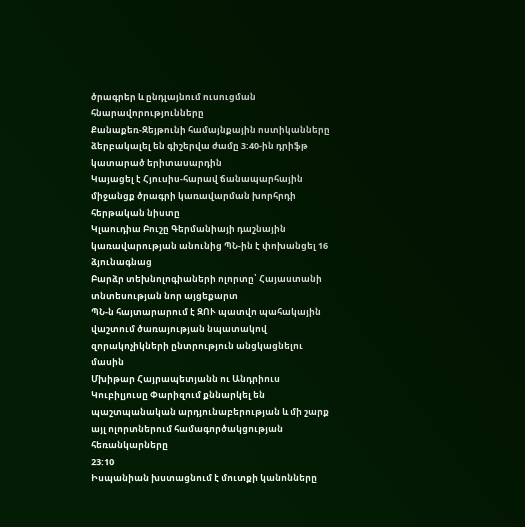ծրագրեր և ընդլայնում ուսուցման հնարավորությունները
Քանաքեռ-Զեյթունի համայնքային ոստիկանները ձերբակալել են գիշերվա ժամը 3:40-ին դրիֆթ կատարած երիտասարդին
Կայացել է Հյուսիս-հարավ ճանապարհային միջանցք ծրագրի կառավարման խորհրդի հերթական նիստը
Կլաուդիա Բուշը Գերմանիայի դաշնային կառավարության անունից ՊՆ-ին է փոխանցել 16 ձյունագնաց
Բարձր տեխնոլոգիաների ոլորտը՝ Հայաստանի տնտեսության նոր այցեքարտ
ՊՆ-ն հայտարարում է ԶՈՒ պատվո պահակային վաշտում ծառայության նպատակով զորակոչիկների ընտրություն անցկացնելու մասին
Մխիթար Հայրապետյանն ու Անդրիուս Կուբիլյուսը Փարիզում քննարկել են պաշտպանական արդյունաբերության և մի շարք այլ ոլորտներում համագործակցության հեռանկարները
23:10
Իսպանիան խստացնում է մուտքի կանոնները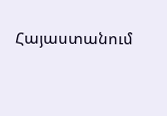Հայաստանում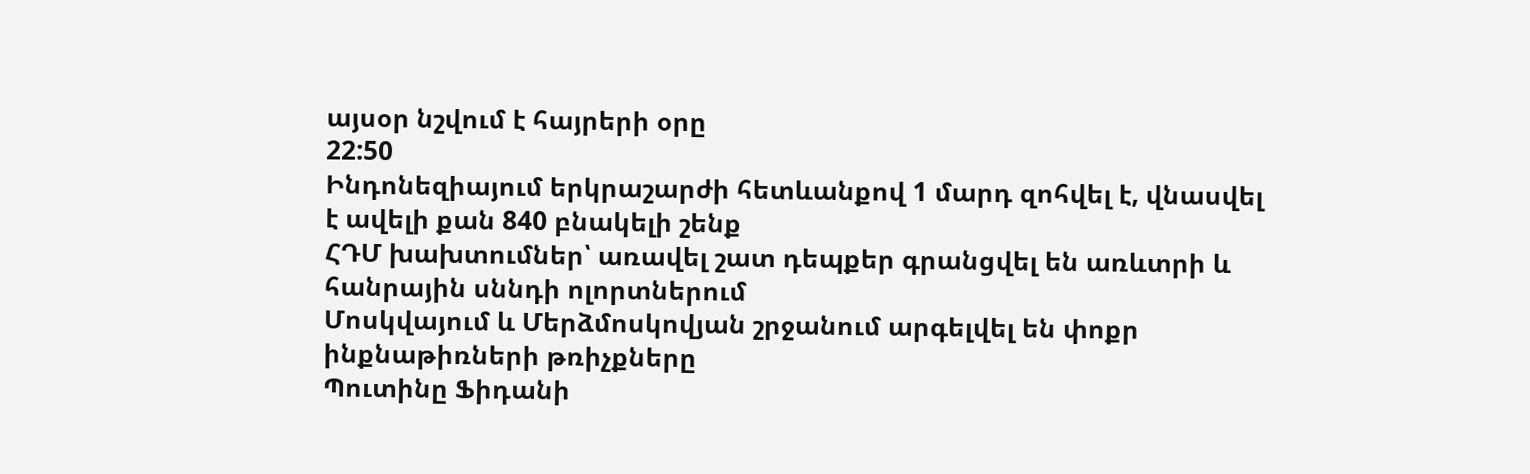այսօր նշվում է հայրերի օրը
22:50
Ինդոնեզիայում երկրաշարժի հետևանքով 1 մարդ զոհվել է, վնասվել է ավելի քան 840 բնակելի շենք
ՀԴՄ խախտումներ՝ առավել շատ դեպքեր գրանցվել են առևտրի և հանրային սննդի ոլորտներում
Մոսկվայում և Մերձմոսկովյան շրջանում արգելվել են փոքր ինքնաթիռների թռիչքները
Պուտինը Ֆիդանի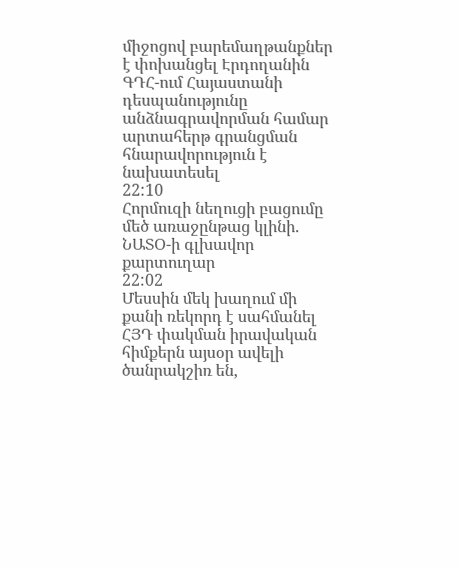միջոցով բարեմաղթանքներ է փոխանցել Էրդողանին
ԳԴՀ-ում Հայաստանի դեսպանությունը անձնագրավորման համար արտահերթ գրանցման հնարավորություն է նախատեսել
22:10
Հորմուզի նեղուցի բացումը մեծ առաջընթաց կլինի. ՆԱՏՕ-ի գլխավոր քարտուղար
22:02
Մեսսին մեկ խաղում մի քանի ռեկորդ է սահմանել
ՀՅԴ փակման իրավական հիմքերն այսօր ավելի ծանրակշիռ են,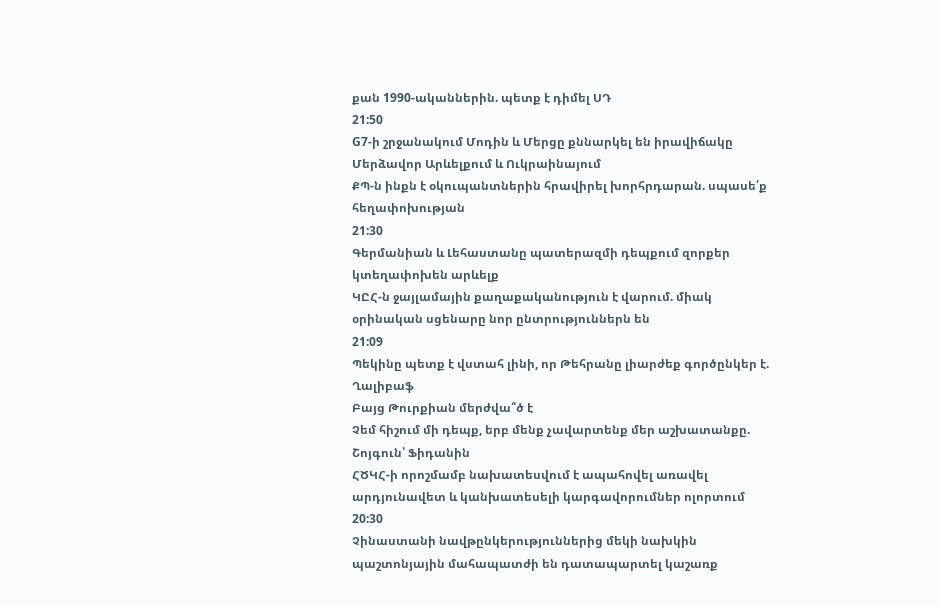քան 1990-ականներին. պետք է դիմել ՍԴ
21:50
G7-ի շրջանակում Մոդին և Մերցը քննարկել են իրավիճակը Մերձավոր Արևելքում և Ուկրաինայում
ՔՊ-ն ինքն է օկուպանտներին հրավիրել խորհրդարան. սպասե՛ք հեղափոխության
21:30
Գերմանիան և Լեհաստանը պատերազմի դեպքում զորքեր կտեղափոխեն արևելք
ԿԸՀ-ն ջայլամային քաղաքականություն է վարում. միակ օրինական սցենարը նոր ընտրություններն են
21:09
Պեկինը պետք է վստահ լինի, որ Թեհրանը լիարժեք գործընկեր է. Ղալիբաֆ
Բայց Թուրքիան մերժվա՞ծ է
Չեմ հիշում մի դեպք, երբ մենք չավարտենք մեր աշխատանքը. Շոյգուն՝ Ֆիդանին
ՀԾԿՀ-ի որոշմամբ նախատեսվում է ապահովել առավել արդյունավետ և կանխատեսելի կարգավորումներ ոլորտում
20:30
Չինաստանի նավթընկերություններից մեկի նախկին պաշտոնյային մահապատժի են դատապարտել կաշառք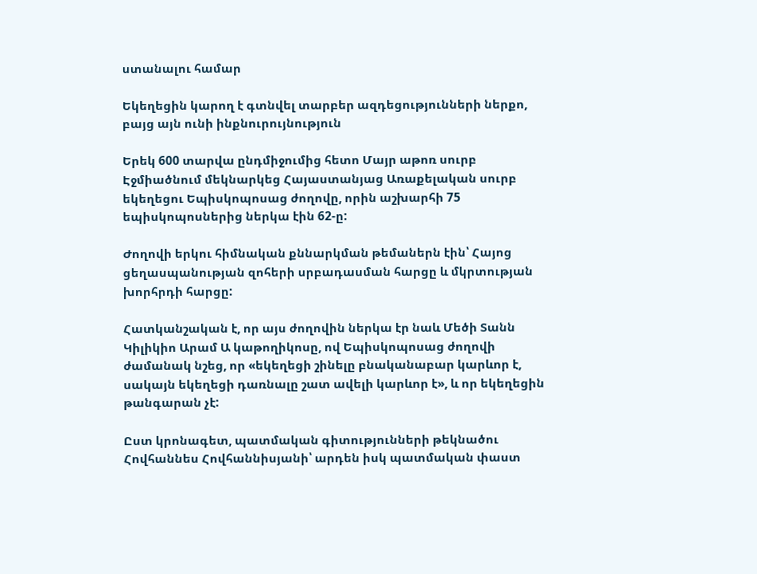ստանալու համար

Եկեղեցին կարող է գտնվել տարբեր ազդեցությունների ներքո, բայց այն ունի ինքնուրույնություն

Երեկ 600 տարվա ընդմիջումից հետո Մայր աթոռ սուրբ Էջմիածնում մեկնարկեց Հայաստանյաց Առաքելական սուրբ եկեղեցու Եպիսկոպոսաց ժողովը, որին աշխարհի 75 եպիսկոպոսներից ներկա էին 62-ը:

Ժողովի երկու հիմնական քննարկման թեմաներն էին՝ Հայոց ցեղասպանության զոհերի սրբադասման հարցը և մկրտության խորհրդի հարցը:

Հատկանշական է, որ այս ժողովին ներկա էր նաև Մեծի Տանն Կիլիկիո Արամ Ա կաթողիկոսը, ով Եպիսկոպոսաց ժողովի ժամանակ նշեց, որ «եկեղեցի շինելը բնականաբար կարևոր է, սակայն եկեղեցի դառնալը շատ ավելի կարևոր է», և որ եկեղեցին թանգարան չէ:

Ըստ կրոնագետ, պատմական գիտությունների թեկնածու Հովհաննես Հովհաննիսյանի՝ արդեն իսկ պատմական փաստ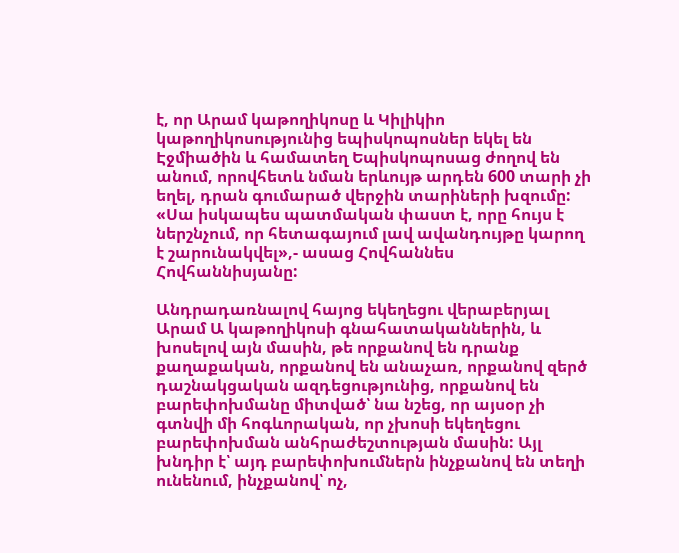է, որ Արամ կաթողիկոսը և Կիլիկիո կաթողիկոսությունից եպիսկոպոսներ եկել են Էջմիածին և համատեղ Եպիսկոպոսաց ժողով են անում, որովհետև նման երևույթ արդեն 600 տարի չի եղել, դրան գումարած վերջին տարիների խզումը: «Սա իսկապես պատմական փաստ է, որը հույս է ներշնչում, որ հետագայում լավ ավանդույթը կարող է շարունակվել»,- ասաց Հովհաննես Հովհաննիսյանը:

Անդրադառնալով հայոց եկեղեցու վերաբերյալ Արամ Ա կաթողիկոսի գնահատականներին, և խոսելով այն մասին, թե որքանով են դրանք քաղաքական, որքանով են անաչառ, որքանով զերծ դաշնակցական ազդեցությունից, որքանով են բարեփոխմանը միտված՝ նա նշեց, որ այսօր չի գտնվի մի հոգևորական, որ չխոսի եկեղեցու բարեփոխման անհրաժեշտության մասին: Այլ խնդիր է՝ այդ բարեփոխումներն ինչքանով են տեղի ունենում, ինչքանով՝ ոչ,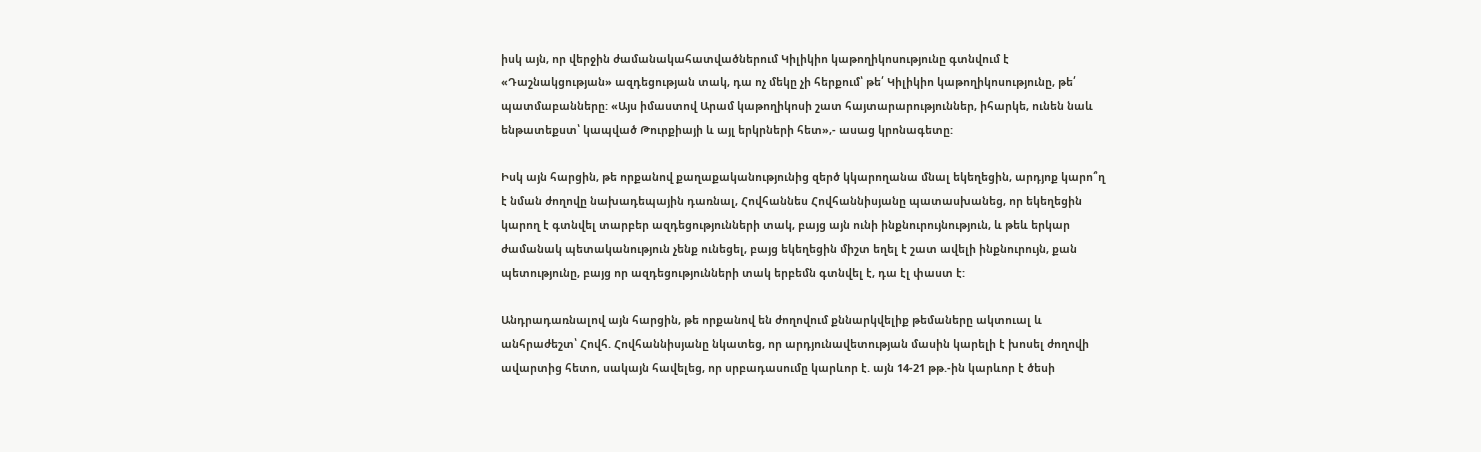իսկ այն, որ վերջին ժամանակահատվածներում Կիլիկիո կաթողիկոսությունը գտնվում է «Դաշնակցության» ազդեցության տակ, դա ոչ մեկը չի հերքում՝ թե՛ Կիլիկիո կաթողիկոսությունը, թե՛ պատմաբանները: «Այս իմաստով Արամ կաթողիկոսի շատ հայտարարություններ, իհարկե, ունեն նաև ենթատեքստ՝ կապված Թուրքիայի և այլ երկրների հետ»,- ասաց կրոնագետը:

Իսկ այն հարցին, թե որքանով քաղաքականությունից զերծ կկարողանա մնալ եկեղեցին, արդյոք կարո՞ղ է նման ժողովը նախադեպային դառնալ, Հովհաննես Հովհաննիսյանը պատասխանեց, որ եկեղեցին կարող է գտնվել տարբեր ազդեցությունների տակ, բայց այն ունի ինքնուրույնություն, և թեև երկար ժամանակ պետականություն չենք ունեցել, բայց եկեղեցին միշտ եղել է շատ ավելի ինքնուրույն, քան պետությունը, բայց որ ազդեցությունների տակ երբեմն գտնվել է, դա էլ փաստ է:

Անդրադառնալով այն հարցին, թե որքանով են ժողովում քննարկվելիք թեմաները ակտուալ և անհրաժեշտ՝ Հովհ. Հովհաննիսյանը նկատեց, որ արդյունավետության մասին կարելի է խոսել ժողովի ավարտից հետո, սակայն հավելեց, որ սրբադասումը կարևոր է. այն 14-21 թթ.-ին կարևոր է ծեսի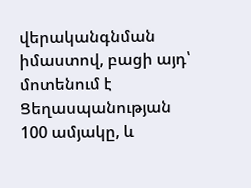վերականգնման իմաստով, բացի այդ՝ մոտենում է Ցեղասպանության 100 ամյակը, և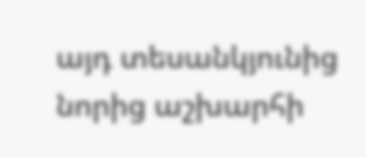այդ տեսանկյունից նորից աշխարհի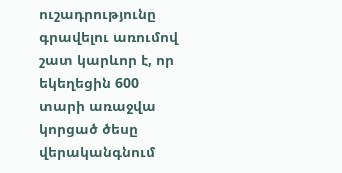ուշադրությունը գրավելու առումով շատ կարևոր է, որ եկեղեցին 600 տարի առաջվա կորցած ծեսը վերականգնում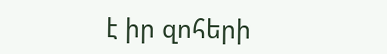է իր զոհերի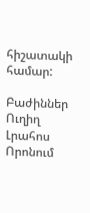հիշատակի համար:

Բաժիններ
Ուղիղ
Լրահոս
Որոնում